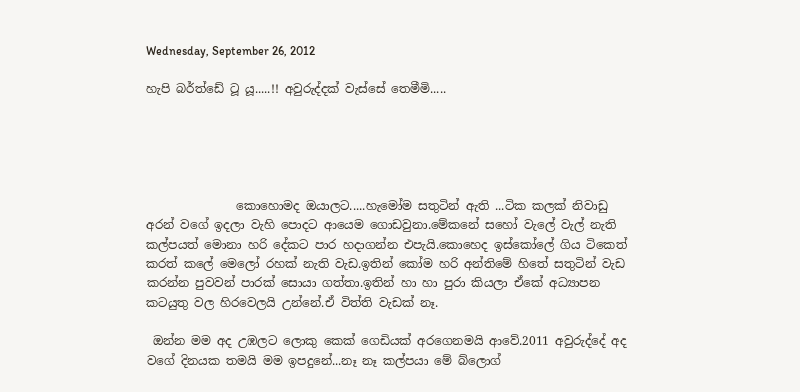Wednesday, September 26, 2012

හැපි බර්ත්ඩේ ටූ යූ.....!! අවුරුද්දක් වැස්සේ තෙමීමි.....





               කොහොමද ඔයාලට.....හැමෝම සතුටින් ඇති ...ටික කලක් නිවාඩු අරන් වගේ ඉදලා වැහි පොදට ආයෙම ගොඩවුනා.මේකනේ සහෝ වැලේ වැල් නැති කල්පයත් මොනා හරි දේකට පාර හදාගන්න එපැයි.කොහෙද ඉස්කෝලේ ගිය ටිකෙත් කරත් කලේ මෙලෝ රහක් නැති වැඩ.ඉතින් කෝම හරි අන්තිමේ හිතේ සතුටින් වැඩ කරන්න පුවවන් පාරක් සොයා ගත්තා.ඉතින් හා හා පුරා කියලා ඒකේ අධ්‍යාපන කටයුතු වල හිරවෙලයි උන්නේ.ඒ විත්ති වැඩක් නෑ.

 ඔන්න මම අද උඹලට ලොකු කෙක් ගෙඩියක් අරගෙනමයි ආවේ.2011 අවුරුද්දේ අද වගේ දිනයක තමයි මම ඉපදුනේ...නෑ නෑ කල්පයා මේ බ්ලොග්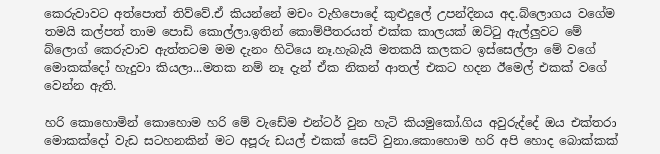කෙරුවාවට අත්පොත් තිව්වේ.ඒ කියන්නේ මචං වැහිපොදේ කුළුදුලේ උපන්දිනය අද.බ්ලොගය වගේම තමයි කල්පත් තාම පොඩි කොල්ලා.ඉතින් කොම්පීතරයත් එක්ක කාලයක් ඔට්ටු ඇල්ලුවට මේ බ්ලොග් කෙරුවාව ඇත්තටම මම දැනං හිටියෙ නෑ.හැබැයි මතකයි කලකට ඉස්සෙල්ලා මේ වගේ මොකක්දෝ හැදුවා කියලා...මතක නම් නෑ දැන් ඒක නිකන් ආතල් එකට හදන ඊමෙල් එකක් වගේ වෙන්න ඇති.

හරි කොහොමින් කොහොම හරි මේ වැඩේම එන්ටර් වුන හැටි කියමුකෝ.ගිය අවුරුද්දේ ඔය එක්තරා මොකක්දෝ වැඩ සටහනකින් මට අපූරු ඩයල් එකක් සෙට් වුනා.කොහොම හරි අපි හොද බොක්කක්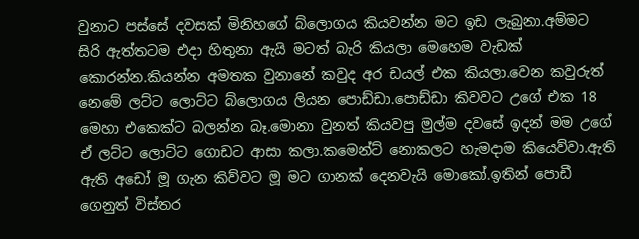වුනාට පස්සේ දවසක් මිනිහගේ බ්ලොගය කියවන්න මට ඉඩ ලැබුනා.අම්මට සිරි ඇත්තටම එදා හිතුනා ඇයි මටත් බැරි කියලා මෙහෙම වැඩක් කොරන්න.කියන්න අමතක වුනානේ කවුද අර ඩයල් එක කියලා.වෙන කවුරුත් නෙමේ ලට්ට ලොට්ට බ්ලොගය ලියන පොඩ්ඩා.පොඩ්ඩා කිවවට උගේ එක 18 මෙහා එකෙක්ට බලන්න බෑ.මොනා වුනත් කියවපු මුල්ම දවසේ ඉදන් මම උගේ ඒ ලට්ට ලොට්ට ගොඩට ආසා කලා.කමෙන්ට් නොකලට හැමදාම කියෙව්වා.ඇති ඇති අඩෝ මූ ගැන කිව්වට මූ මට ගානක් දෙනවැයි මොකෝ.ඉතින් පොඩී ගෙනුත් විස්තර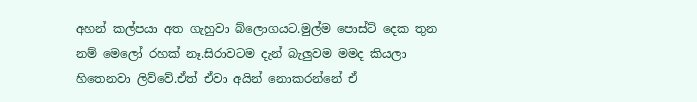අහන් කල්පයා අත ගැහුවා බ්ලොගයට.මුල්ම පොස්ට් දෙක තුන නම් මෙලෝ රහක් නෑ.සිරාවටම දැන් බැලුවම මමද කියලා හිතෙනවා ලිව්වේ.ඒත් ඒවා අයින් නොකරන්නේ ඒ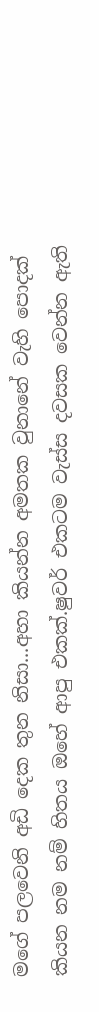මගේ පලවෙනි අඩි දෙක තුන නිසා...අහා කියන්න අමතක වුනානේ වැහි පොදක් කියන නම නම් හිතය ඔහේ ආපු එකක්.ෂුවර් එකටම වැස්ස දවසක වෙන්න ඇති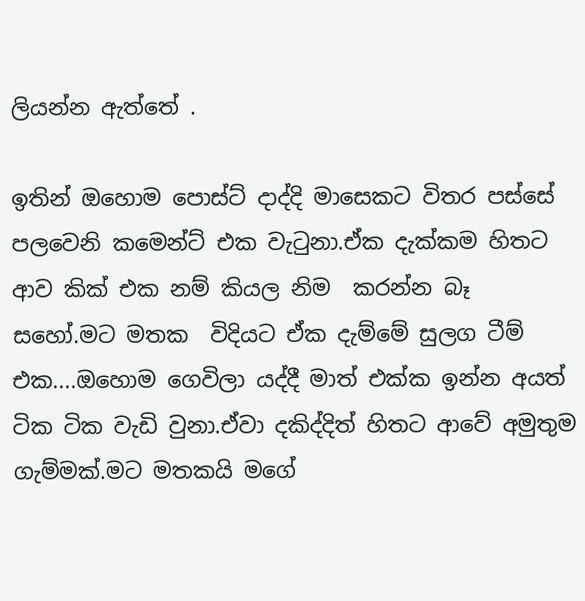ලියන්න ඇත්තේ .

ඉතින් ඔහොම පොස්ට් දාද්දි මාසෙකට විතර පස්සේ පලවෙනි කමෙන්ට් එක වැටුනා.ඒක දැක්කම හිතට ආව කික් එක නම් කියල නිම  කරන්න බෑ සහෝ.මට මතක  විදියට ඒක දැම්මේ සුලග ටීම් එක....ඔහොම ගෙවිලා යද්දී මාත් එක්ක ඉන්න අයත් ටික ටික වැඩි වුනා.ඒවා දකිද්දිත් හිතට ආවේ අමුතුම ගැම්මක්.මට මතකයි මගේ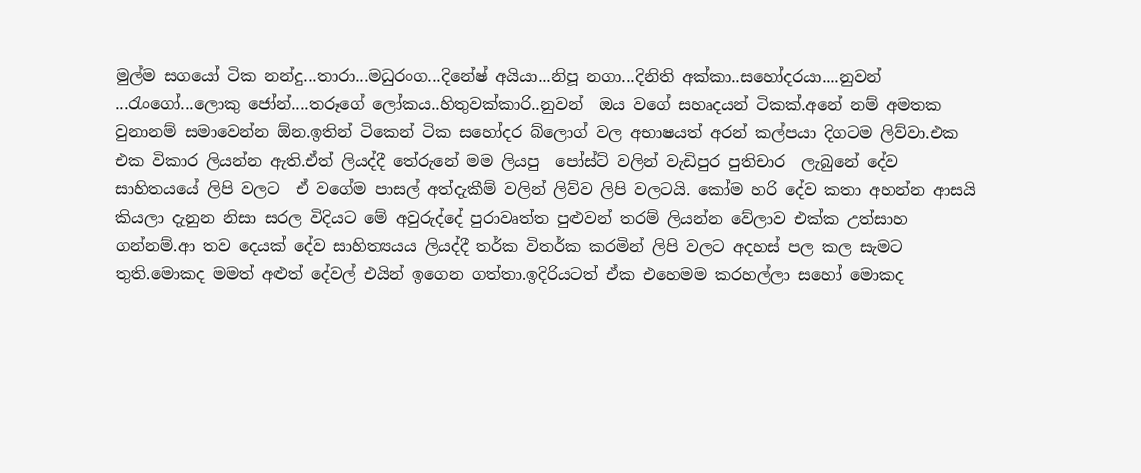මුල්ම සගයෝ ටික නන්දු...තාරා...මධුරංග...දිනේෂ් අයියා...නිපූ නගා...දිනිති අක්කා..සහෝදරයා....නුවන් ...රැංගෝ...ලොකු ජෝන්....තරූගේ ලෝකය..හිතුවක්කාරි..නුවන්  ඔය වගේ සහෘදයන් ටිකක්.අනේ නම් අමතක වුනානම් සමාවෙන්න ඕන.ඉතින් ටිකෙන් ටික සහෝදර බ්ලොග් වල අභාෂයත් අරන් කල්පයා දිගටම ලිව්වා.එක එක විකාර ලියන්න ඇති.ඒත් ලියද්දී තේරුනේ මම ලියපු  පෝස්ට් වලින් වැඩිපුර පුතිචාර  ලැබුනේ දේව සාහිතයයේ ලිපි වලට  ඒ වගේම පාසල් අත්දැකීම් වලින් ලිව්ව ලිපි වලටයි. කෝම හරි දේව කතා අහන්න ආසයි කියලා දැනුන නිසා සරල විදියට මේ අවුරුද්දේ පුරාවෘත්ත පුළුවන් තරම් ලියන්න වේලාව එක්ක උත්සාහ ගන්නම්.ආ තව දෙයක් දේව සාහිත්‍යයය ලියද්දී තර්ක විතර්ක කරමින් ලිපි වලට අදහස් පල කල සැමට තුති.මොකද මමත් අළුත් දේවල් එයින් ඉගෙන ගත්තා.ඉදිරියටත් ඒක එහෙමම කරහල්ලා සහෝ මොකද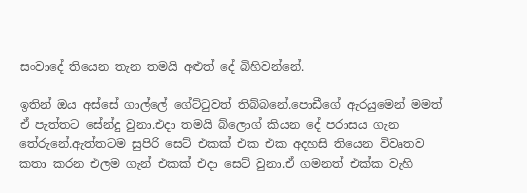සංවාදේ තියෙන තැන තමයි අළුත් දේ බිහිවන්නේ.

ඉතින් ඔය අස්සේ ගාල්ලේ ගේට්ටුවත් තිබ්බනේ.පොඩීගේ ඇරයුමෙන් මමත් ඒ පැත්තට සේන්දු වුනා.එදා තමයි බ්ලොග් කියන දේ පරාසය ගැන තේරුනේ.ඇත්තටම සුපිරි සෙට් එකක් එක එක අදහසි තියෙන විවෘතව කතා කරන එලම ගැන් එකක් එදා සෙට් වුනා.ඒ ගමනත් එක්ක වැහි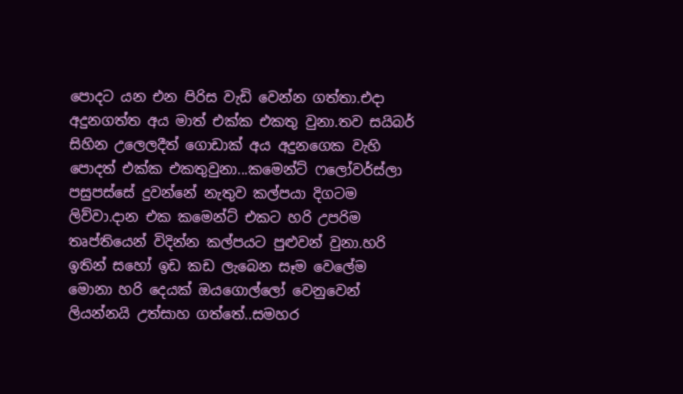පොදට යන එන පිරිස වැඩි වෙන්න ගත්තා.එදා අදුනගත්ත අය මාත් එක්ක එකතු වුනා.තව සයිබර් සිහින උලෙලදීත් ගොඩාක් අය අදුනගෙක වැහි පොදත් එක්ක එකතුවුනා...කමෙන්ට් ෆලෝවර්ස්ලා පසුපස්සේ දුවන්නේ නැතුව කල්පයා දිගටම ලිව්වා.දාන එක කමෙන්ට් එකට හරි උපරිම තෘප්තියෙන් විදින්න කල්පයට පුළුවන් වුනා.හරි ඉතින් සහෝ ඉඩ කඩ ලැබෙන සෑම වෙලේම මොනා හරි දෙයක් ඔයගොල්ලෝ වෙනුවෙන් ලියන්නයි උත්සාහ ගත්තේ..සමහර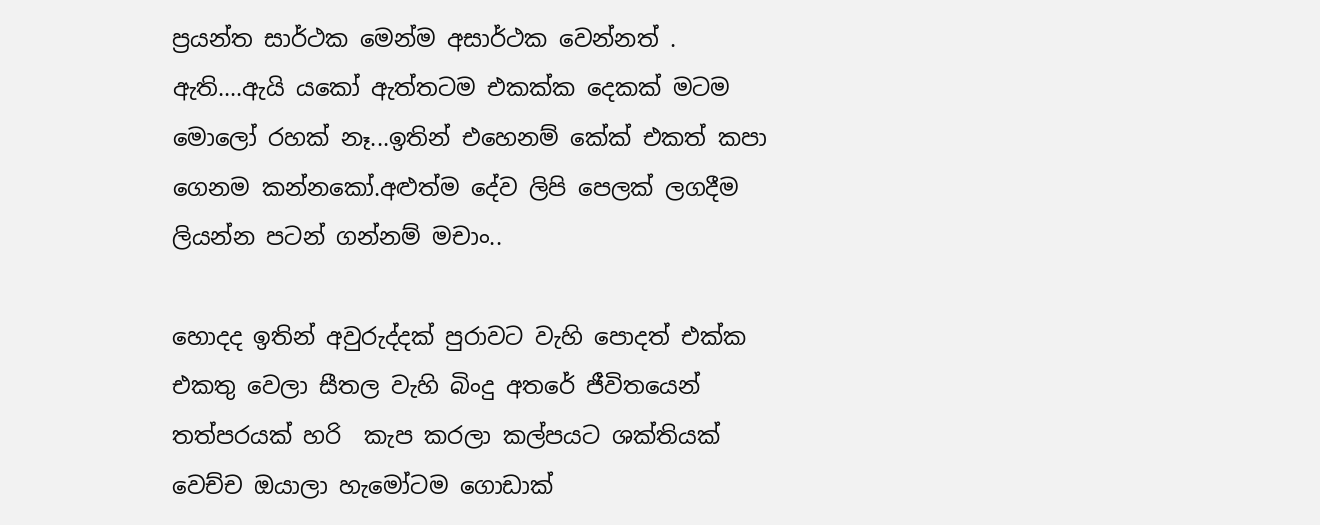ප්‍රයන්ත සාර්ථක මෙන්ම අසාර්ථක වෙන්නත් . ඇති....ඇයි යකෝ ඇත්තටම එකක්ක දෙකක් මටම මොලෝ රහක් නෑ...ඉතින් එහෙනම් කේක් එකත් කපා ගෙනම කන්නකෝ.අළුත්ම දේව ලිපි පෙලක් ලගදීම ලියන්න පටන් ගන්නම් මචාං..

හොදද ඉතින් අවුරුද්දක් පුරාවට වැහි පොදත් එක්ක එකතු වෙලා සීතල වැහි බිංදු අතරේ ජීවිතයෙන් තත්පරයක් හරි  කැප කරලා කල්පයට ශක්තියක් වෙච්ච ඔයාලා හැමෝටම ගොඩාක්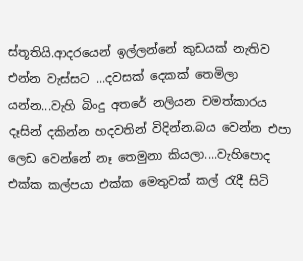ස්තූතියි.ආදරයෙන් ඉල්ලන්නේ කුඩයක් නැතිව එන්න වැස්සට ...දවසක් දෙකක් තෙමිලා යන්න...වැහි බිංදු අතරේ නලියන චමත්කාරය දෑසින් දකින්න හදවතින් විදින්න.බය වෙන්න එපා ලෙඩ වෙන්නේ නෑ තෙමුනා කියලා....වැහිපොද එක්ක කල්පයා එක්ක මෙතුවක් කල් රැදී සිටි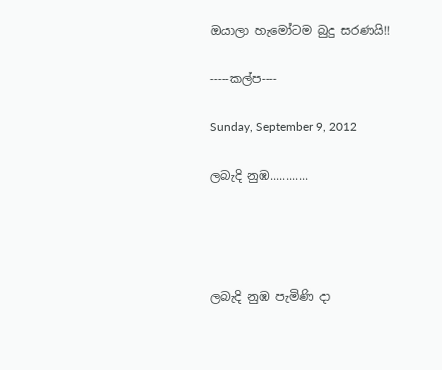ඔයාලා හැමෝටම බුදු සරණයි!!

-----කල්ප----

Sunday, September 9, 2012

ලබැදි නුඹ............




ලබැදි නුඹ පැමිණි දා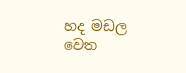හද මඩල වෙත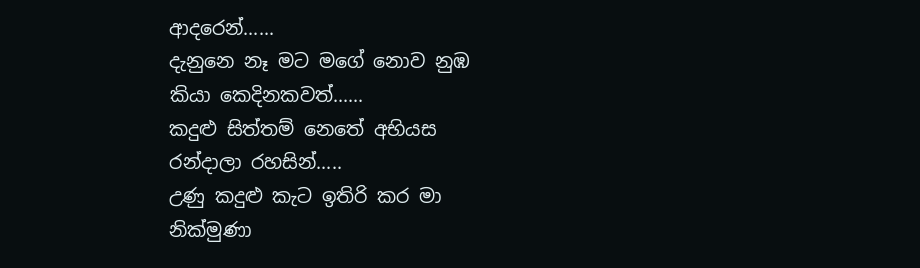ආදරෙන්......
දැනුනෙ නෑ මට මගේ නොව නුඹ
කියා කෙදිනකවත්......
කදුළු සිත්තම් නෙතේ අභියස
රන්දාලා රහසින්.....
උණු කදුළු කැට ඉතිරි කර මා
නික්මුණා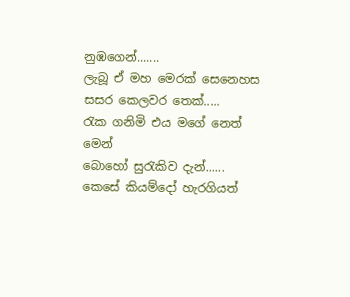නුඹගෙන්.......
ලැබූ ඒ මහ මෙරක් සෙනෙහස
සසර කෙලවර තෙක්.....
රැක ගනිමි එය මගේ නෙත් මෙන්
බොහෝ සුරැකිව දැන්......
කෙසේ කියම්දෝ හැරගියත්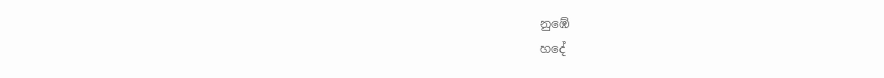නුඹේ
හදේ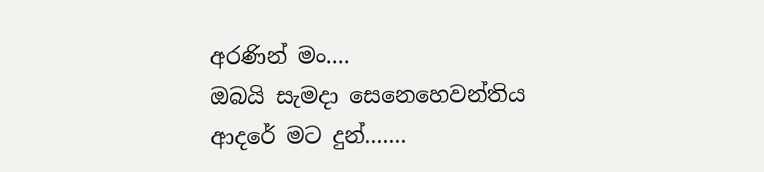අරණින් මං....
ඔබයි සැමදා සෙනෙහෙවන්තිය
ආදරේ මට දුන්.......